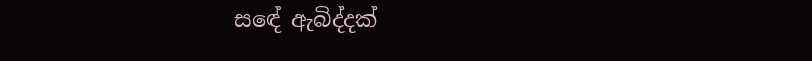සඳේ ඇබිද්දක්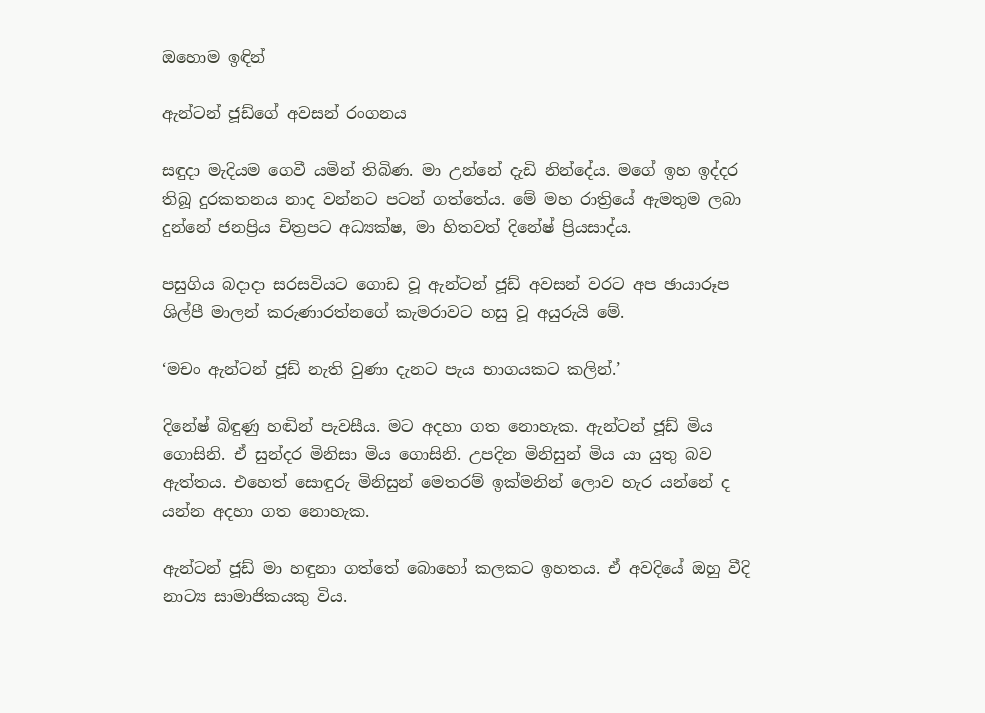ඔහොම ඉඳින්

ඇන්ටන් ජූඩ්ගේ අවසන් රංගනය

සඳුදා මැදියම ගෙවී යමින් තිබිණ. මා උන්නේ දැඩි නින්දේය. මගේ ඉහ ඉද්දර තිබූ දුරකතනය නාද වන්නට පටන් ගත්තේය. මේ මහ රාත්‍රියේ ඇමතුම ලබා දුන්නේ ජනප්‍රිය චිත්‍රපට අධ්‍යක්ෂ, මා හිතවත් දිනේෂ් ප්‍රියසාද්ය.

පසුගිය බදාදා සරසවියට ගොඩ වූ ඇන්ටන් ජූඩ් අවසන් වරට අප ඡායාරූප ශිල්පී මාලන් කරුණාරත්නගේ කැමරාවට හසු වූ අයුරුයි මේ.

‘මචං ඇන්ටන් ජූඩ් නැති වුණා දැනට පැය භාගයකට කලින්.’

දිනේෂ් බිඳුණු හඬින් පැවසීය. මට අදහා ගත නොහැක. ඇන්ටන් ජූඩ් මිය ගොසිනි. ඒ සුන්දර මිනිසා මිය ගොසිනි. උපදින මිනිසුන් මිය යා යුතු බව ඇත්තය. එහෙත් සොඳුරු මිනිසුන් මෙතරම් ඉක්මනින් ලොව හැර යන්නේ ද යන්න අදහා ගත නොහැක.

ඇන්ටන් ජූඩ් මා හඳුනා ගත්තේ බොහෝ කලකට ඉහතය. ඒ අවදියේ ඔහු වීදි නාට්‍ය සාමාජිකයකු විය.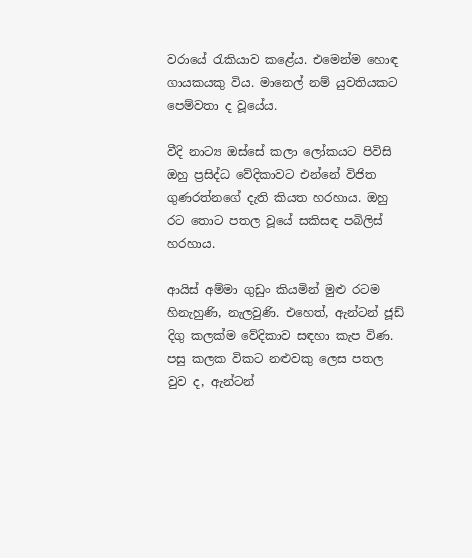වරායේ රැකියාව කළේය. එමෙන්ම හොඳ ගායකයකු විය. මානෙල් නම් යුවතියකට පෙම්වතා ද වූයේය.

වීදි නාට්‍ය ඔස්සේ කලා ලෝකයට පිවිසි ඔහු ප්‍රසිද්ධ වේදිකාවට එන්නේ විජිත ගුණරත්නගේ දැති කියත හරහාය. ඔහු රට තොට පතල වූයේ සකිසඳ පබිලිස් හරහාය.

ආයිස් අම්මා ගුඩුං කියමින් මුළු රටම හිනැහුණි, නැලවුණි. එහෙත්, ඇන්ටන් ජූඩ් දිගු කලක්ම වේදිකාව සඳහා කැප විණ. පසු කලක විකට නළුවකු ලෙස පතල වුව ද, ඇන්ටන්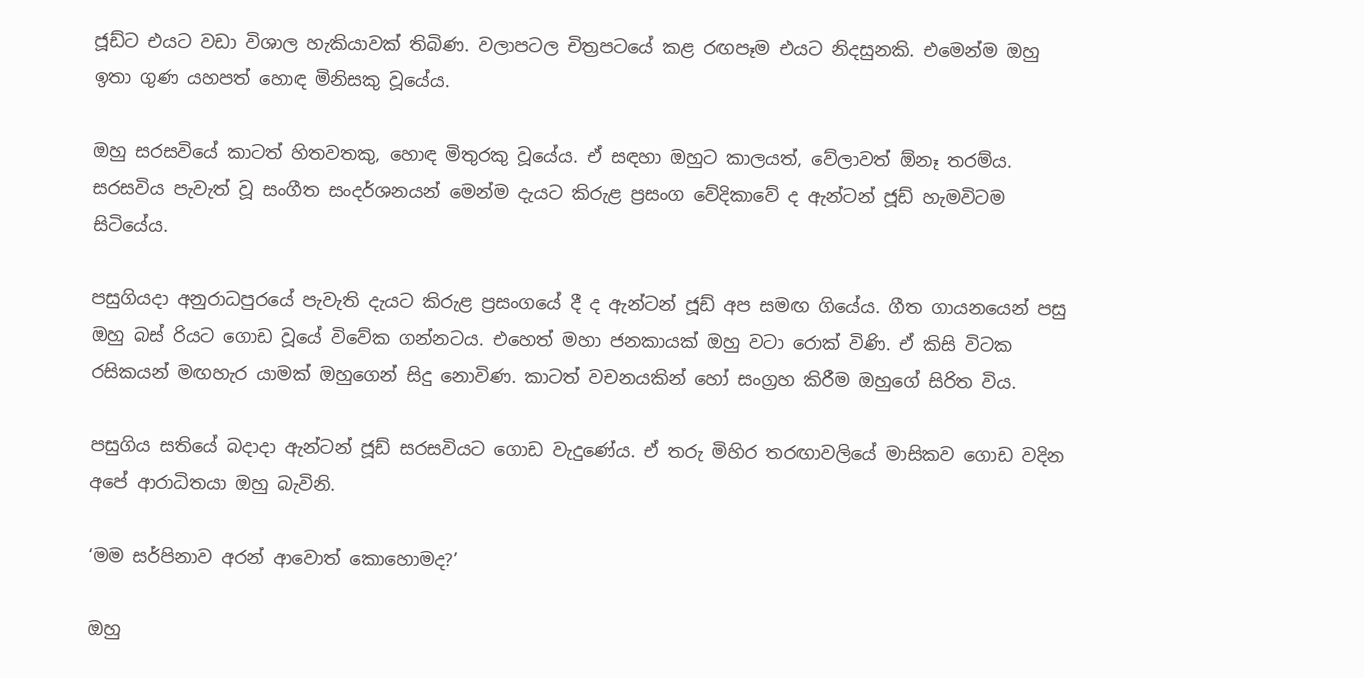ජූඩ්ට එයට වඩා විශාල හැකියාවක් තිබිණ. වලාපටල චිත්‍රපටයේ කළ රඟපෑම එයට නිදසුනකි. එමෙන්ම ඔහු ඉතා ගුණ යහපත් හොඳ මිනිසකු වූයේය.

ඔහු සරසවියේ කාටත් හිතවතකු, හොඳ මිතුරකු වූයේය. ඒ සඳහා ඔහුට කාලයත්, වේලාවත් ඕනෑ තරම්ය. සරසවිය පැවැත් වූ සංගීත සංදර්ශනයන් මෙන්ම දැයට කිරුළ ප්‍රසංග වේදිකාවේ ද ඇන්ටන් ජූඩ් හැමවිටම සිටියේය.

පසුගියදා අනුරාධපුරයේ පැවැති දැයට කිරුළ ප්‍රසංගයේ දී ද ඇන්ටන් ජූඩ් අප සමඟ ගියේය. ගීත ගායනයෙන් පසු ඔහු බස් රියට ගොඩ වූයේ විවේක ගන්නටය. එහෙත් මහා ජනකායක් ඔහු වටා රොක් විණි. ඒ කිසි විටක රසිකයන් මඟහැර යාමක් ඔහුගෙන් සිදු නොවිණ. කාටත් වචනයකින් හෝ සංග්‍රහ කිරීම ඔහුගේ සිරිත විය.

පසුගිය සතියේ බදාදා ඇන්ටන් ජූඩ් සරසවියට ගොඩ වැදුණේය. ඒ තරු මිහිර තරඟාවලියේ මාසිකව ගොඩ වදින අපේ ආරාධිතයා ඔහු බැවිනි.

‘මම සර්පිනාව අරන් ආවොත් කොහොමද?’

ඔහු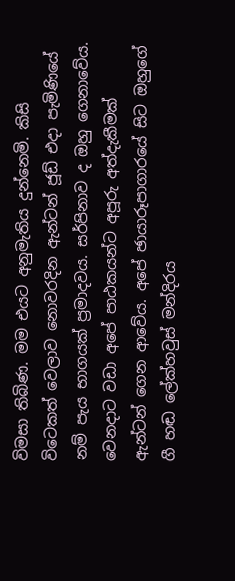විමසා තිබිණ. මම එයට අනුමැතිය දුන්නෙමි. කිසි විටෙකත් වෙලාව නොවරදින ඇන්ටන් ජූඩ් එදා පැමිණියේ නම් පැය භාගයක් ප්‍රමාදවය. සර්පිනාව ද ඔහු ගෙනාවේය. වෙනදාට වඩා අපේ පාඨකයන්ට අපූරු අත්දැකීමක් ඇන්ටන් ගෙන ආවේය. අපේ ඡායාරූපාගාරයේ සිට ඔහුගේ ගී හඬ ලේක්හවුස් මන්දිරය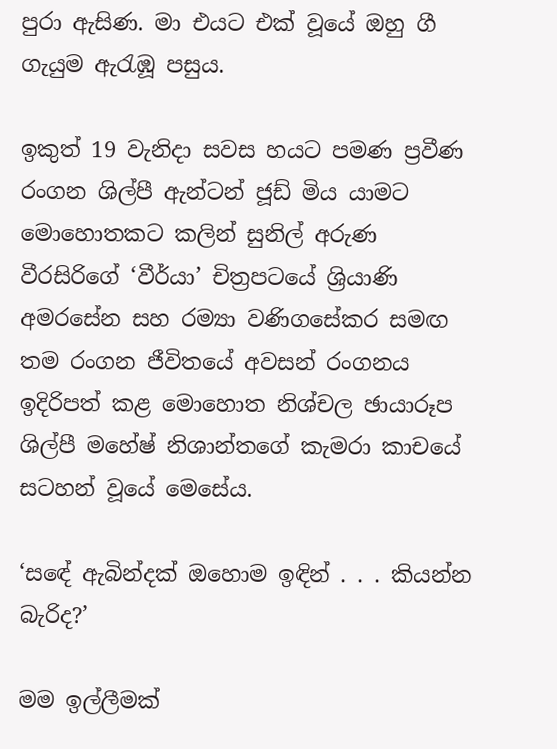පුරා ඇසිණ. මා එයට එක් වූයේ ඔහු ගී ගැයුම ඇරැඹූ පසුය.

ඉකුත් 19 වැනිදා සවස හයට පමණ ප්‍රවීණ රංගන ශිල්පී ඇන්ටන් ජූඩ් මිය යාමට මොහොතකට කලින් සුනිල් අරුණ වීරසිරිගේ ‘වීර්යා’ චිත්‍රපටයේ ශ්‍රියාණි අමරසේන සහ රම්‍යා වණිගසේකර සමඟ තම රංගන ජීවිතයේ අවසන් රංගනය ඉදිරිපත් කළ මොහොත නිශ්චල ඡායාරූප ශිල්පී මහේෂ් නිශාන්තගේ කැමරා කාචයේ සටහන් වූයේ මෙසේය.

‘සඳේ ඇබින්දක් ඔහොම ඉඳින් . . . කියන්න බැරිද?’

මම ඉල්ලීමක්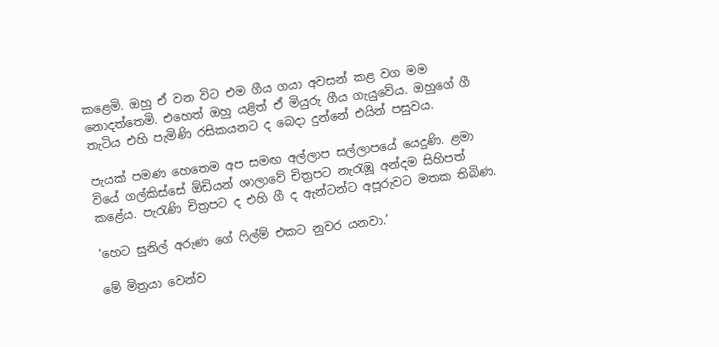කළෙමි. ඔහු ඒ වන විට එම ගීය ගයා අවසන් කළ වග මම නොදත්තෙමි. එහෙත් ඔහු යළිත් ඒ මියුරු ගීය ගැයුවේය. ඔහුගේ ගී තැටිය එහි පැමිණි රසිකයනට ද බෙදා දුන්නේ එයින් පසුවය.

පැයක් පමණ හෙතෙම අප සමඟ අල්ලාප සල්ලාපයේ යෙදුණි. ළමා වියේ ගල්කිස්සේ ඕඩියන් ශාලාවේ චිත්‍රපට නැරැඹූ අන්දම සිහිපත් කළේය. පැරැණි චිත්‍රපට ද එහි ගී ද ඇන්ටන්ට අපූරුවට මතක තිබිණ.

‘හෙට සුනිල් අරුණ ගේ ෆිල්ම් එකට නුවර යනවා.’

මේ මිත්‍රයා වෙන්ව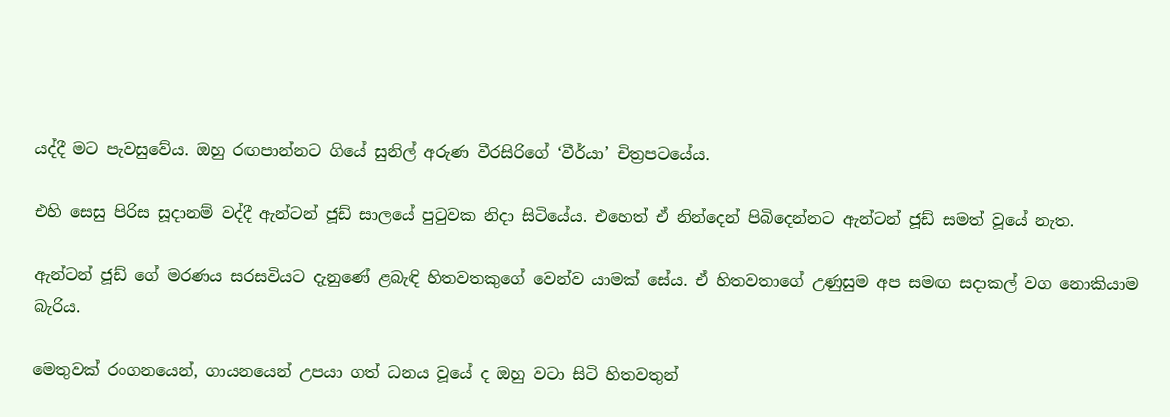යද්දී මට පැවසුවේය. ඔහු රඟපාන්නට ගියේ සුනිල් අරුණ වීරසිරිගේ ‘වීර්යා’ චිත්‍රපටයේය.

එහි සෙසු පිරිස සූදානම් වද්දී ඇන්ටන් ජූඩ් සාලයේ පුටුවක නිදා සිටියේය. එහෙත් ඒ නින්දෙන් පිබිදෙන්නට ඇන්ටන් ජූඩ් සමත් වූයේ නැත.

ඇන්ටන් ජූඩ් ගේ මරණය සරසවියට දැනුණේ ළබැඳි හිතවතකුගේ වෙන්ව යාමක් සේය. ඒ හිතවතාගේ උණුසුම අප සමඟ සදාකල් වග නොකියාම බැරිය.

මෙතුවක් රංගනයෙන්, ගායනයෙන් උපයා ගත් ධනය වූයේ ද ඔහු වටා සිටි හිතවතුන්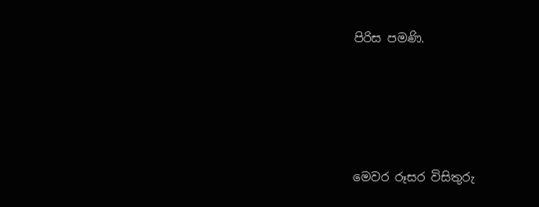පිරිස පමණි.




මෙවර රූසර විසිතුරු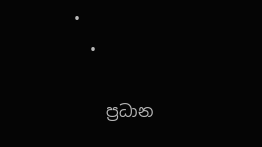•
  •

    ප්‍රධාන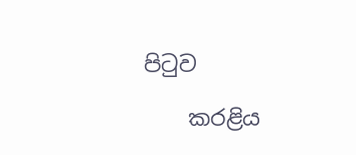පිටුව

    කරළිය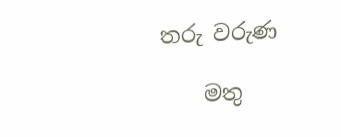තරු වරුණ

    මතු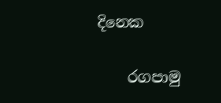දිනෙක

    රගපාමු